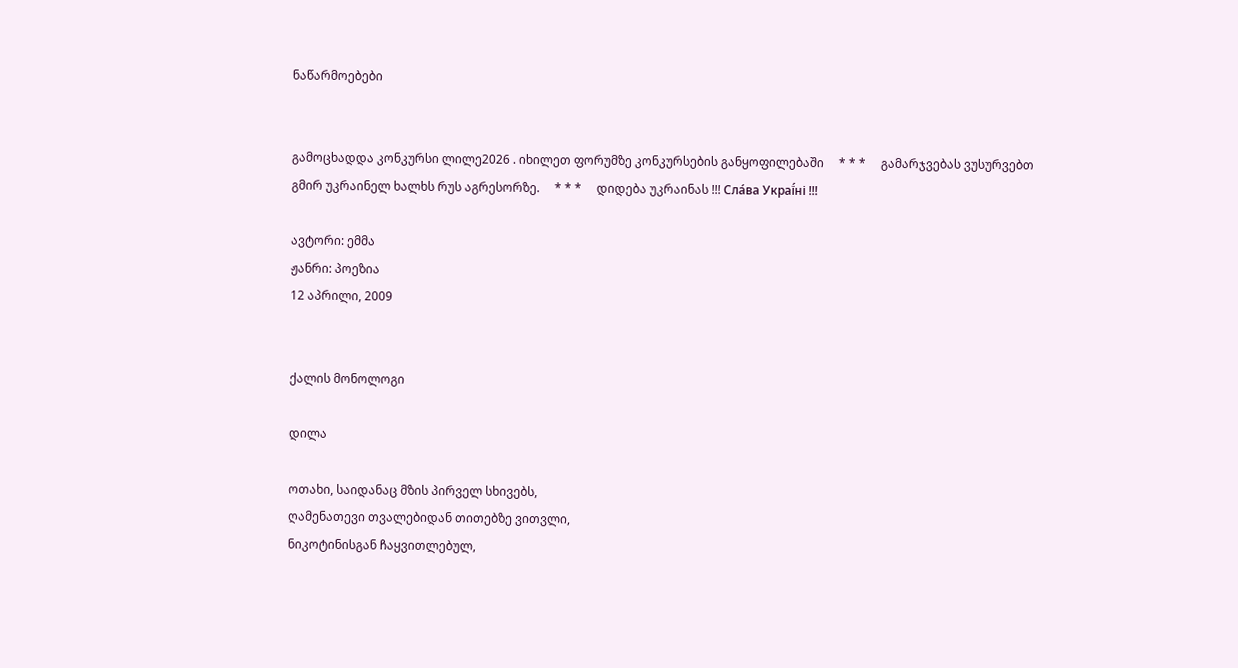ნაწარმოებები


გამოცხადდა კონკურსი ლილე2026 . იხილეთ ფორუმზე კონკურსების განყოფილებაში     * * *     გამარჯვებას ვუსურვებთ გმირ უკრაინელ ხალხს რუს აგრესორზე.     * * *     დიდება უკრაინას !!! Сла́ва Украї́ні !!!

ავტორი: ემმა
ჟანრი: პოეზია
12 აპრილი, 2009


ქალის მონოლოგი

დილა

ოთახი, საიდანაც მზის პირველ სხივებს,
ღამენათევი თვალებიდან თითებზე ვითვლი,
ნიკოტინისგან ჩაყვითლებულ,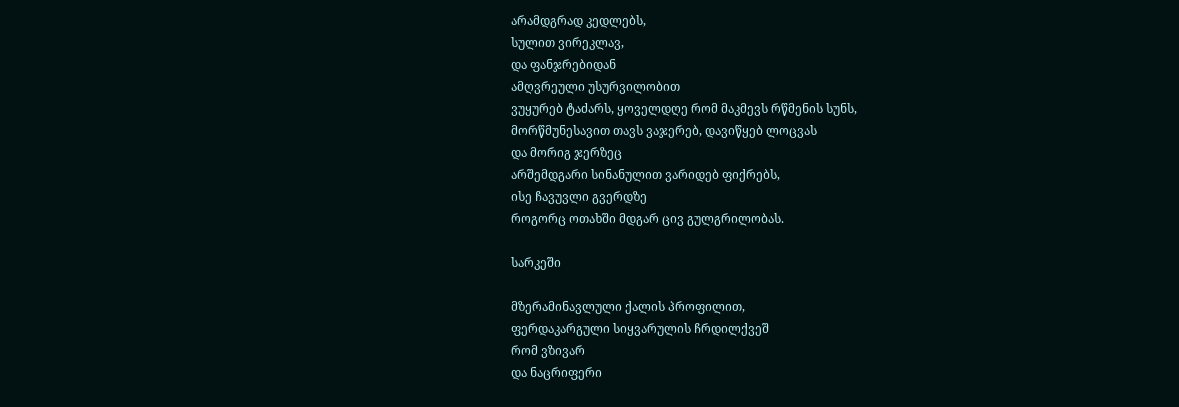არამდგრად კედლებს,
სულით ვირეკლავ,
და ფანჯრებიდან
ამღვრეული უსურვილობით
ვუყურებ ტაძარს, ყოველდღე რომ მაკმევს რწმენის სუნს,
მორწმუნესავით თავს ვაჯერებ, დავიწყებ ლოცვას
და მორიგ ჯერზეც
არშემდგარი სინანულით ვარიდებ ფიქრებს,
ისე ჩავუვლი გვერდზე
როგორც ოთახში მდგარ ცივ გულგრილობას.

სარკეში

მზერამინავლული ქალის პროფილით,
ფერდაკარგული სიყვარულის ჩრდილქვეშ
რომ ვზივარ
და ნაცრიფერი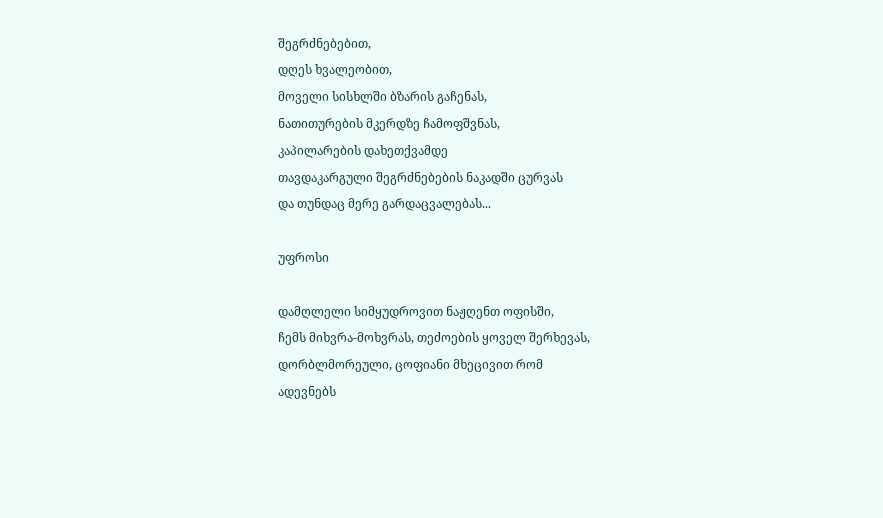შეგრძნებებით,
დღეს ხვალეობით,
მოველი სისხლში ბზარის გაჩენას,
ნათითურების მკერდზე ჩამოფშვნას,
კაპილარების დახეთქვამდე
თავდაკარგული შეგრძნებების ნაკადში ცურვას
და თუნდაც მერე გარდაცვალებას...

უფროსი

დამღლელი სიმყუდროვით ნაჟღენთ ოფისში,
ჩემს მიხვრა-მოხვრას, თეძოების ყოველ შერხევას,
დორბლმორეული, ცოფიანი მხეცივით რომ
ადევნებს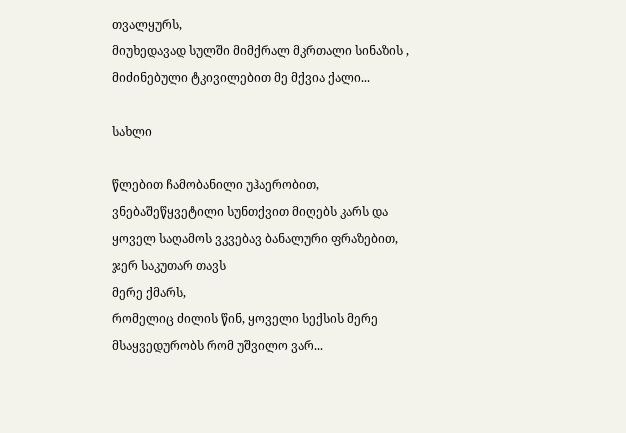თვალყურს,
მიუხედავად სულში მიმქრალ მკრთალი სინაზის ,
მიძინებული ტკივილებით მე მქვია ქალი...

სახლი

წლებით ჩამობანილი უჰაერობით,
ვნებაშეწყვეტილი სუნთქვით მიღებს კარს და
ყოველ საღამოს ვკვებავ ბანალური ფრაზებით,
ჯერ საკუთარ თავს
მერე ქმარს,
რომელიც ძილის წინ, ყოველი სექსის მერე
მსაყვედურობს რომ უშვილო ვარ...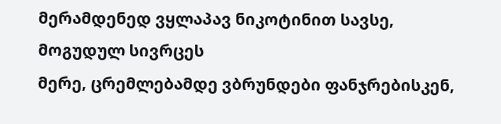მერამდენედ ვყლაპავ ნიკოტინით სავსე,
მოგუდულ სივრცეს
მერე, ცრემლებამდე ვბრუნდები ფანჯრებისკენ,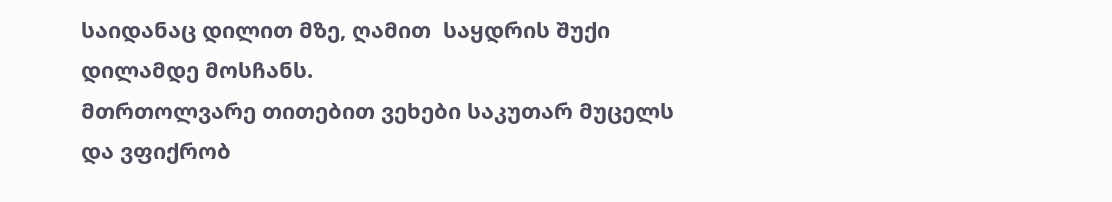საიდანაც დილით მზე, ღამით  საყდრის შუქი
დილამდე მოსჩანს.
მთრთოლვარე თითებით ვეხები საკუთარ მუცელს
და ვფიქრობ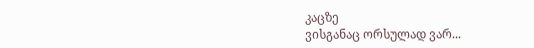კაცზე
ვისგანაც ორსულად ვარ...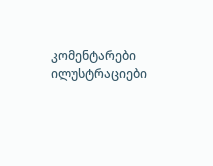კომენტარები ილუსტრაციები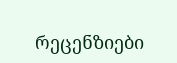რეცენზიები